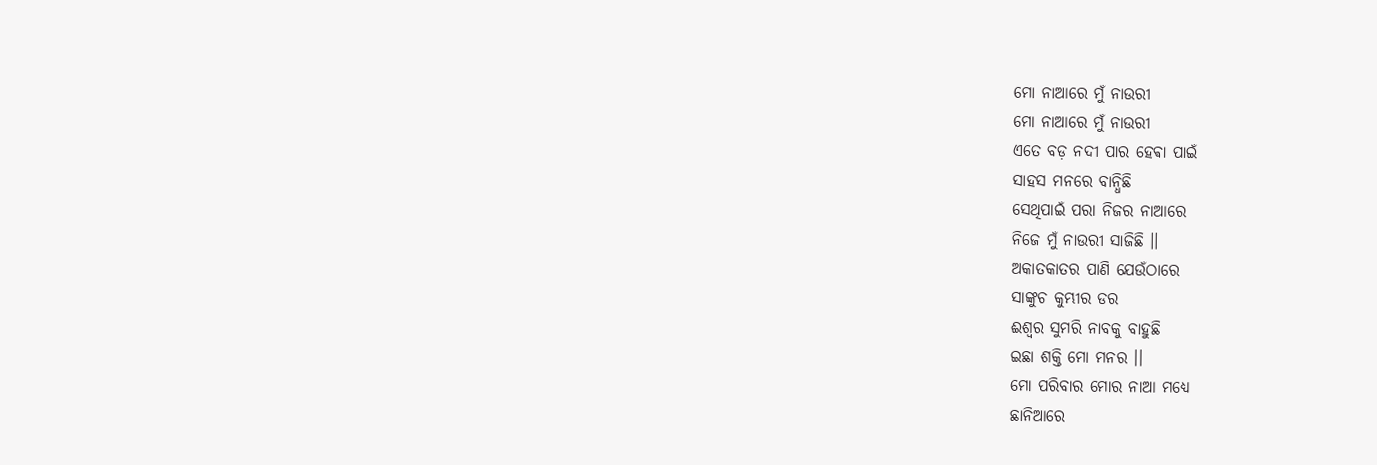ମୋ ନାଆରେ ମୁଁ ନାଉରୀ
ମୋ ନାଆରେ ମୁଁ ନାଉରୀ
ଏତେ ବଡ଼ ନଦୀ ପାର ହେଵା ପାଇଁ
ସାହସ ମନରେ ବାନ୍ଧିଛି
ସେଥିପାଇଁ ପରା ନିଜର ନାଆରେ
ନିଜେ ମୁଁ ନାଉରୀ ସାଜିଛି ।।
ଅକାତକାତର ପାଣି ଯେଉଁଠାରେ
ସାଙ୍କୁଚ କୁମ୍ଭୀର ଡର
ଈଶ୍ବର ସୁମରି ନାବକୁ ବାହୁଛି
ଇଛା ଶକ୍ତି ମୋ ମନର ।।
ମୋ ପରିବାର ମୋର ନାଆ ମଧ୍ୟେ
ଛାନିଆରେ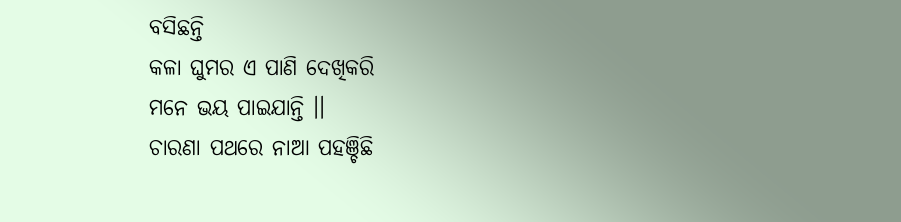ବସିଛନ୍ତି
କଳା ଘୁମର ଏ ପାଣି ଦେଖିକରି
ମନେ ଭୟ ପାଇଯାନ୍ତି ।।
ଚାରଣା ପଥରେ ନାଆ ପହଞ୍ଚିଛି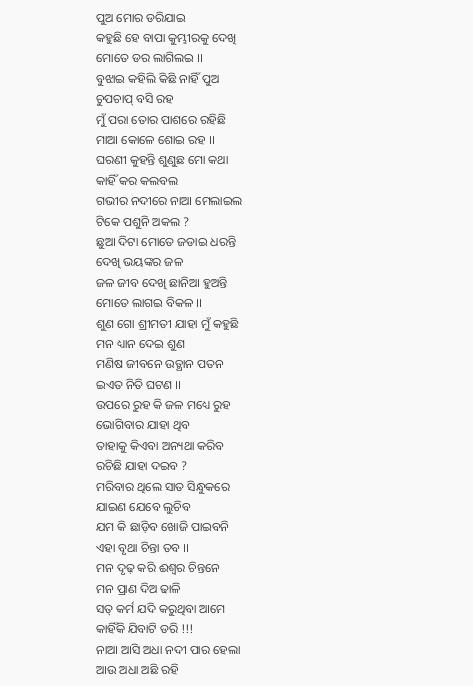ପୁଅ ମୋର ଡରିଯାଇ
କହୁଛି ହେ ବାପା କୁମ୍ଭୀରକୁ ଦେଖି
ମୋତେ ଡର ଲାଗିଲଇ ।।
ବୁଝାଇ କହିଲି କିଛି ନାହିଁ ପୁଅ
ଚୁପଚାପ୍ ବସି ରହ
ମୁଁ ପରା ତୋର ପାଶରେ ରହିଛି
ମାଆ କୋଳେ ଶୋଇ ରହ ।।
ଘରଣୀ କୁହନ୍ତି ଶୁଣୁଛ ମୋ କଥା
କାହିଁ କର କଲବଲ
ଗଭୀର ନଦୀରେ ନାଆ ମେଲାଇଲ
ଟିକେ ପଶୁନି ଅକଲ ?
ଛୁଆ ଦିଟା ମୋତେ ଜଡାଇ ଧରନ୍ତି
ଦେଖି ଭୟଙ୍କର ଜଳ
ଜଳ ଜୀବ ଦେଖି ଛାନିଆ ହୁଅନ୍ତି
ମୋତେ ଲାଗଇ ବିକଳ ।।
ଶୁଣ ଗୋ ଶ୍ରୀମତୀ ଯାହା ମୁଁ କହୁଛି
ମନ ଧ୍ୟାନ ଦେଇ ଶୁଣ
ମଣିଷ ଜୀବନେ ଉତ୍ଥାନ ପତନ
ଇଏତ ନିତି ଘଟଣ ।।
ଉପରେ ରୁହ କି ଜଳ ମଧ୍ୟେ ରୁହ
ଭୋଗିବାର ଯାହା ଥିବ
ତାହାକୁ କିଏବା ଅନ୍ୟଥା କରିବ
ରଚିଛି ଯାହା ଦଇବ ?
ମରିବାର ଥିଲେ ସାତ ସିନ୍ଧୁକରେ
ଯାଇଣ ଯେବେ ଲୁଚିବ
ଯମ କି ଛାଡ଼ିବ ଖୋଜି ପାଇବନି
ଏହା ବୃଥା ଚିନ୍ତା ତବ ।।
ମନ ଦୃଢ଼ କରି ଈଶ୍ବର ଚିନ୍ତନେ
ମନ ପ୍ରାଣ ଦିଅ ଢାଳି
ସତ୍ କର୍ମ ଯଦି କରୁଥିବା ଆମେ
କାହିଁକି ଯିବାଟି ଡରି !!!
ନାଆ ଆସି ଅଧା ନଦୀ ପାର ହେଲା
ଆଉ ଅଧା ଅଛି ରହି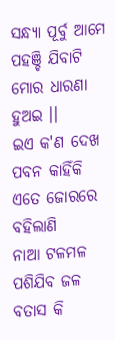ସନ୍ଧ୍ୟା ପୂର୍ବୁ ଆମେ ପହଞ୍ଚି ଯିବାଟି
ମୋର ଧାରଣା ହୁଅଇ ।।
ଇଏ କ'ଣ ଦେଖ ପବନ କାହିଁକି
ଏତେ ଜୋରରେ ବହିଲାଣି
ନାଆ ଟଳମଳ ପଶିଯିବ ଜଳ
ବତାସ କି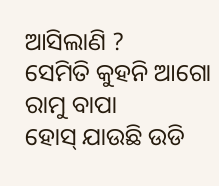ଆସିଲାଣି ?
ସେମିତି କୁହନି ଆଗୋ ରାମୁ ବାପା
ହୋସ୍ ଯାଉଛି ଉଡି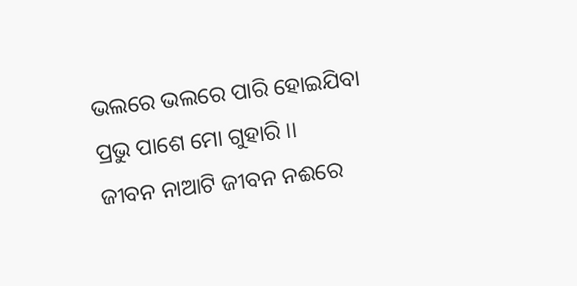ଭଲରେ ଭଲରେ ପାରି ହୋଇଯିବା
ପ୍ରଭୁ ପାଶେ ମୋ ଗୁହାରି ।।
ଜୀବନ ନାଆଟି ଜୀବନ ନଈରେ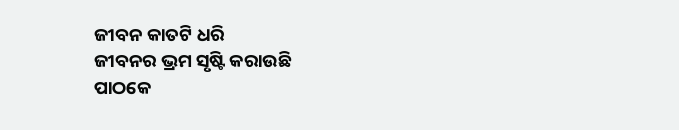ଜୀବନ କାତଟି ଧରି
ଜୀବନର ଭ୍ରମ ସୃଷ୍ଟି କରାଉଛି
ପାଠକେ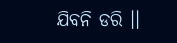ଯିବନି ଡରି ।।